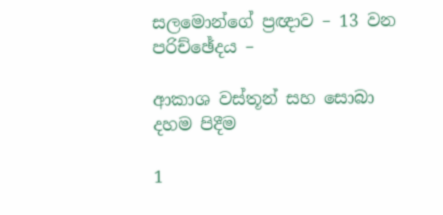සලමොන්ගේ ප්‍රඥාව – 13 වන පරිච්ඡේදය –

ආකාශ වස්තූන් සහ සොබා දහම පිදීම

1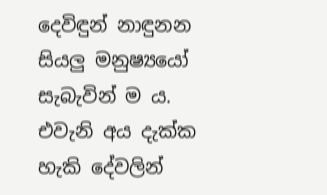දෙවිඳුන් නාඳුනන සියලු මනුෂ්‍යයෝ සැබැවින් ම ය.
එවැනි අය දැක්ක හැකි දේවලින්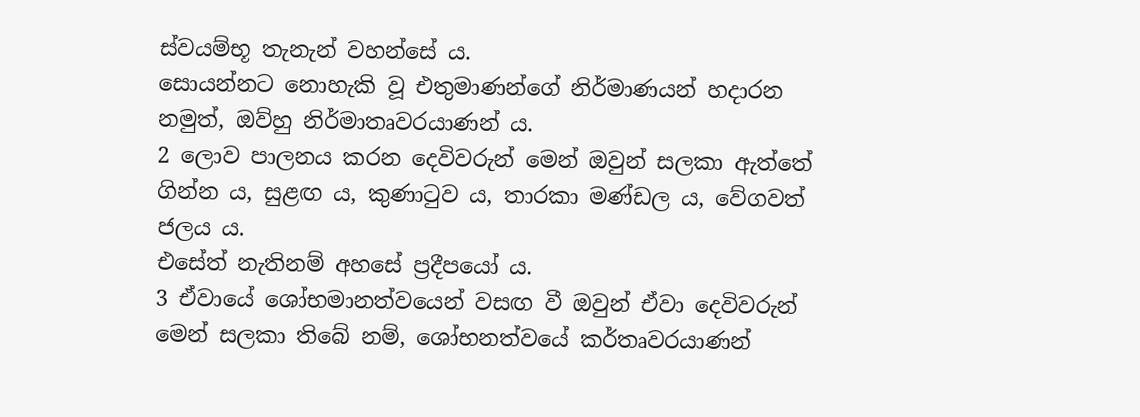ස්වයම්භූ තැනැන් වහන්සේ ය.
සොයන්නට නොහැකි වූ එතුමාණන්ගේ නිර්මාණයන් හදාරන නමුත්, ඔව්හු නිර්මාතෘවරයාණන් ය.
2 ලොව පාලනය කරන දෙවිවරුන් මෙන් ඔවුන් සලකා ඇත්තේ ගින්න ය, සුළඟ ය, කුණාටුව ය, තාරකා මණ්ඩල ය, වේගවත් ජලය ය.
එසේත් නැතිනම් අහසේ ප්‍රදීපයෝ ය.
3 ඒවායේ ශෝභමානත්වයෙන් වසඟ වී ඔවුන් ඒවා දෙවිවරුන් මෙන් සලකා තිබේ නම්, ශෝභනත්වයේ කර්තෘවරයාණන්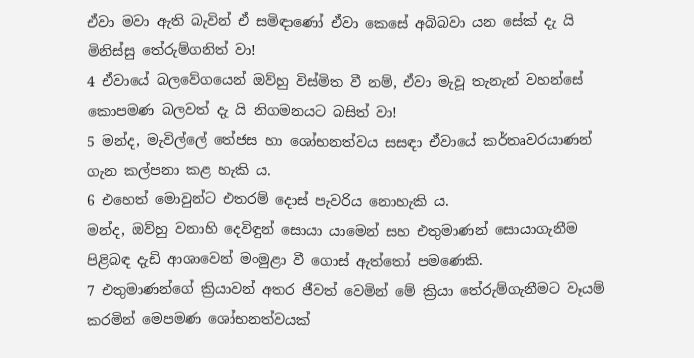ඒවා මවා ඇති බැවින් ඒ සමිඳාණෝ ඒවා කෙසේ අබිබවා යන සේක් දැ යි මිනිස්සු තේරුම්ගනිත් වා!
4 ඒවායේ බලවේගයෙන් ඔව්හු විස්මිත වී නම්, ඒවා මැවූ තැනැන් වහන්සේ කොපමණ බලවත් දැ යි නිගමනයට බසිත් වා!
5 මන්ද, මැවිල්ලේ තේජස හා ශෝභනත්වය සසඳා ඒවායේ කර්තෘවරයාණන් ගැන කල්පනා කළ හැකි ය.
6 එහෙත් මොවුන්ට එතරම් දොස් පැවරිය නොහැකි ය.
මන්ද, ඔව්හු වනාහි දෙවිඳුන් සොයා යාමෙන් සහ එතුමාණන් සොයාගැනීම පිළිබඳ දැඩි ආශාවෙන් මංමුළා වී ගොස් ඇත්තෝ පමණෙකි.
7 එතුමාණන්ගේ ක්‍රියාවන් අතර ජීවත් වෙමින් මේ ක්‍රියා තේරුම්ගැනීමට වෑයම් කරමින් මෙපමණ ශෝභනත්වයක්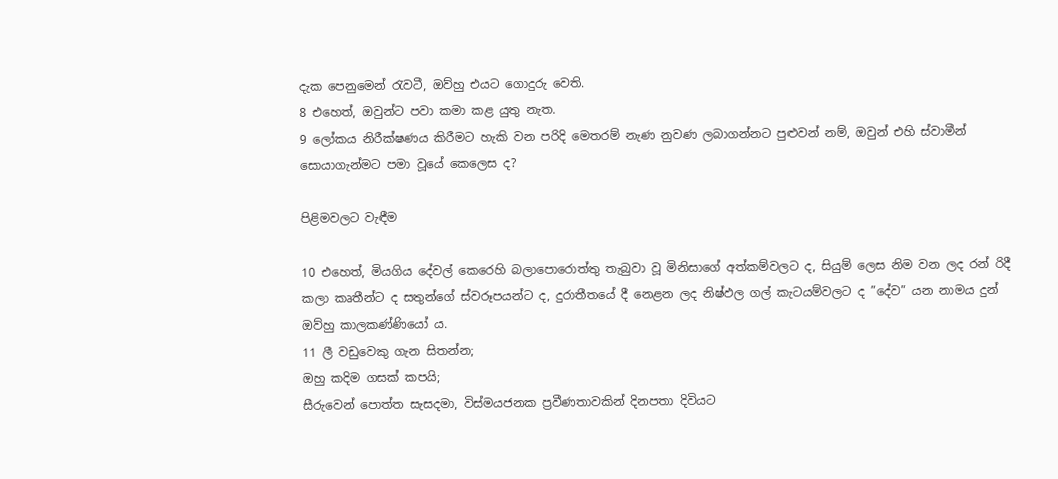දැක පෙනුමෙන් රැවටී, ඔව්හු එයට ගොදුරු වෙති.
8 එහෙත්, ඔවුන්ට පවා කමා කළ යුතු නැත.
9 ලෝකය නිරීක්ෂණය කිරීමට හැකි වන පරිදි මෙතරම් නැණ නුවණ ලබාගන්නට පුළුවන් නම්, ඔවුන් එහි ස්වාමීන් සොයාගැන්මට පමා වූයේ කෙලෙස ද?

පිළිමවලට වැඳීම

10 එහෙත්, මියගිය දේවල් කෙරෙහි බලාපොරොත්තු තැබුවා වූ මිනිසාගේ අත්කම්වලට ද, සියුම් ලෙස නිම වන ලද රන් රිදී කලා කෘතීන්ට ද සතුන්ගේ ස්වරූපයන්ට ද, දුරාතීතයේ දී නෙළන ලද නිෂ්ඵල ගල් කැටයම්වලට ද ”දේව” යන නාමය දුන් ඔව්හු කාලකණ්ණියෝ ය.
11 ලී වඩුවෙකු ගැන සිතන්න;
ඔහු කදිම ගසක් කපයි;
සීරුවෙන් පොත්ත සැසදමා, විස්මයජනක ප්‍රවීණතාවකින් දිනපතා දිවියට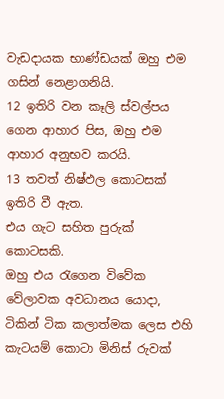වැඩදායක භාණ්ඩයක් ඔහු එම ගසින් නෙළාගනියි.
12 ඉතිරි වන කෑලි ස්වල්පය ගෙන ආහාර පිස, ඔහු එම ආහාර අනුභව කරයි.
13 තවත් නිෂ්ඵල කොටසක් ඉතිරි වී ඇත.
එය ගැට සහිත පුරුක් කොටසකි.
ඔහු එය රැගෙන විවේක වේලාවක අවධානය යොදා, ටිකින් ටික කලාත්මක ලෙස එහි කැටයම් කොටා මිනිස් රුවක්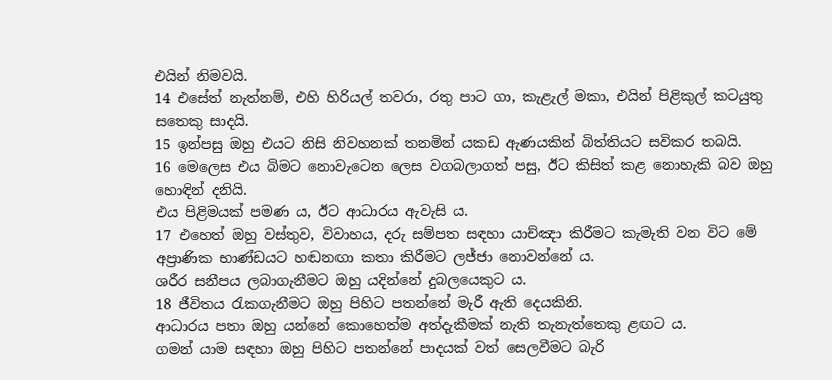එයින් නිමවයි.
14 එසේත් නැත්නම්, එහි හිරියල් තවරා, රතු පාට ගා, කැළැල් මකා, එයින් පිළිකුල් කටයුතු සතෙකු සාදයි.
15 ඉන්පසු ඔහු එයට නිසි නිවහනක් තනමින් යකඩ ඇණයකින් බිත්තියට සවිකර තබයි.
16 මෙලෙස එය බිමට නොවැටෙන ලෙස වගබලාගත් පසු, ඊට කිසිත් කළ නොහැකි බව ඔහු හොඳින් දනියි.
එය පිළිමයක් පමණ ය, ඊට ආධාරය ඇවැසි ය.
17 එහෙත් ඔහු වස්තුව, විවාහය, දරු සම්පත සඳහා යාච්ඤා කිරීමට කැමැති වන විට මේ අප්‍රාණික භාණ්ඩයට හඬනඟා කතා කිරීමට ලජ්ජා නොවන්නේ ය.
ශරීර සනීපය ලබාගැනීමට ඔහු යදින්නේ දුබලයෙකුට ය.
18 ජීවිතය රැකගැනීමට ඔහු පිහිට පතන්නේ මැරී ඇති දෙයකිනි.
ආධාරය පතා ඔහු යන්නේ කොහෙත්ම අත්දැකීමක් නැති තැනැත්තෙකු ළඟට ය.
ගමන් යාම සඳහා ඔහු පිහිට පතන්නේ පාදයක් වත් සෙලවීමට බැරි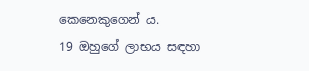කෙනෙකුගෙන් ය.
19 ඔහුගේ ලාභය සඳහා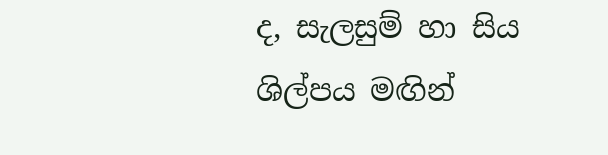ද, සැලසුම් හා සිය ශිල්පය මඟින්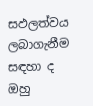සඵලත්වය ලබාගැනීම සඳහා ද ඔහු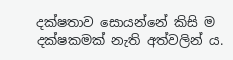දක්ෂතාව සොයන්නේ කිසි ම දක්ෂකමක් නැති අත්වලින් ය.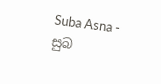Suba Asna - සුබ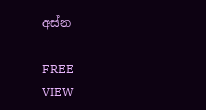අස්න

FREE
VIEW